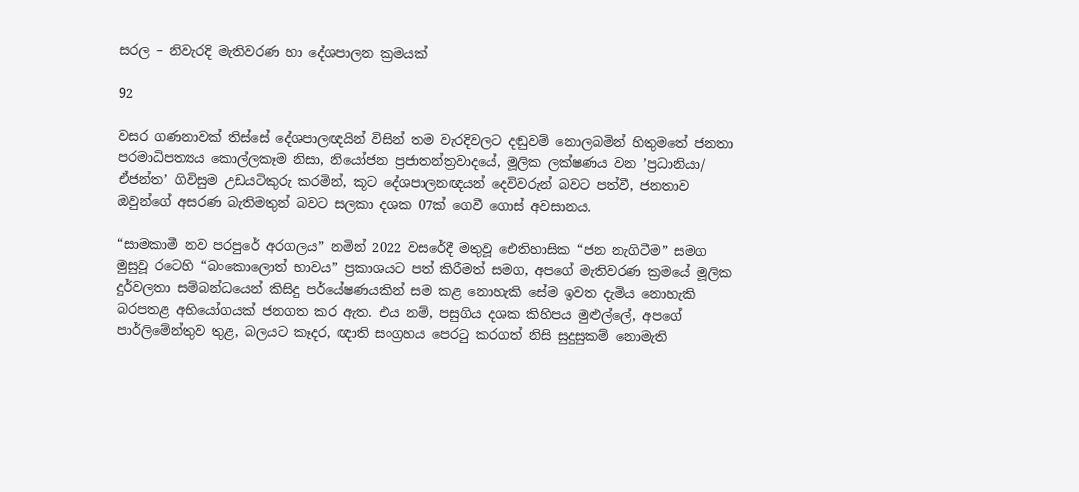සරල – නිවැරදි මැතිවරණ හා දේශපාලන ක්‍රමයක්

92

වසර ගණනාවක් තිස්සේ දේශපාලඥයින් විසින් තම වැරදිවලට දඬුවම් නොලබමින් හිතුමතේ ජනතා පරමාධිපත්‍යය කොල්ලකෑම නිසා, නියෝජන ප්‍රජාතන්ත්‍රවාදයේ, මූලික ලක්ෂණය වන ’ප්‍රධානියා/ ඒජන්ත’ ගිවිසුම උඩයටිකුරු කරමින්, කූට දේශපාලනඥයන් දෙවිවරුන් බවට පත්වී, ජනතාව ඔවුන්ගේ අසරණ බැතිමතුන් බවට සලකා දශක 07ක් ගෙවී ගොස් අවසානය.

“සාමකාමී නව පරපුරේ අරගලය” නමින් 2022 වසරේදී මතුවූ ඓතිහාසික “ජන නැගිටීම” සමග මුසුවූ රටෙහි “බංකොලොත් භාවය” ප්‍රකාශයට පත් කිරීමත් සමග, අපගේ මැතිවරණ ක්‍රමයේ මූලික දුර්වලතා සම්බන්ධයෙන් කිසිදු පර්යේෂණයකින් සම කළ නොහැකි සේම ඉවත දැමිය නොහැකි බරපතළ අභියෝගයක් ජනගත කර ඇත. එය නම්, පසුගිය දශක කිහිපය මුළුල්ලේ, අපගේ පාර්ලිමේන්තුව තුළ, බලයට කෑදර, ඥාති සංග්‍රහය පෙරටු කරගත් නිසි සුදුසුකම් නොමැති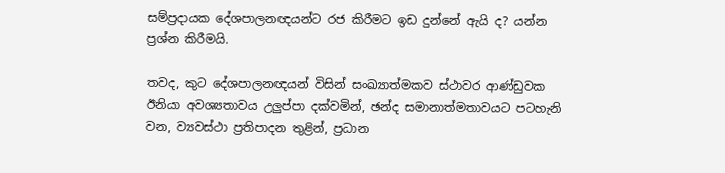සම්ප්‍රදායක දේශපාලනඥයන්ට රජ කිරීමට ඉඩ දුන්නේ ඇයි ද? යන්න ප්‍රශ්න කිරීමයි.

තවද, කුට දේශපාලනඥයන් විසින් සංඛ්‍යාත්මකව ස්ථාවර ආණ්ඩුවක ඊනියා අවශ්‍යතාවය උලුප්පා දක්වමින්, ඡන්ද සමානාත්මතාවයට පටහැනි වන, ව්‍යවස්ථා ප්‍රතිපාදන තුළින්, ප්‍රධාන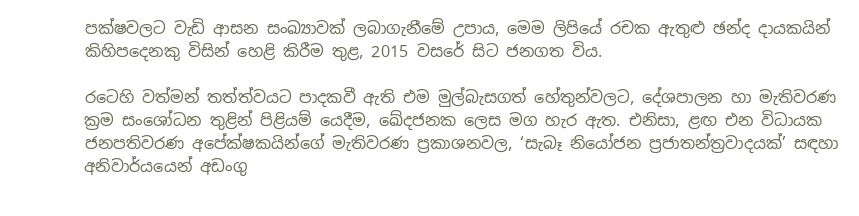පක්ෂවලට වැඩි ආසන සංඛ්‍යාවක් ලබාගැනීමේ උපාය, මෙම ලිපියේ රචක ඇතුළු ඡන්ද දායකයින් කිහිපදෙනකු විසින් හෙළි කිරීම තුළ, 2015 වසරේ සිට ජනගත විය.

රටෙහි වත්මන් තත්ත්වයට පාදකවී ඇති එම මුල්බැසගත් හේතුන්වලට, දේශපාලන හා මැතිවරණ ක්‍රම සංශෝධන තුළින් පිළියම් යෙදීම, ඛේදජනක ලෙස මග හැර ඇත. එනිසා, ළඟ එන විධායක ජනපතිවරණ අපේක්ෂකයින්ගේ මැතිවරණ ප්‍රකාශනවල, ‘සැබෑ නියෝජන ප්‍රජාතන්ත්‍රවාදයක්’ සඳහා අනිවාර්යයෙන් අඩංගු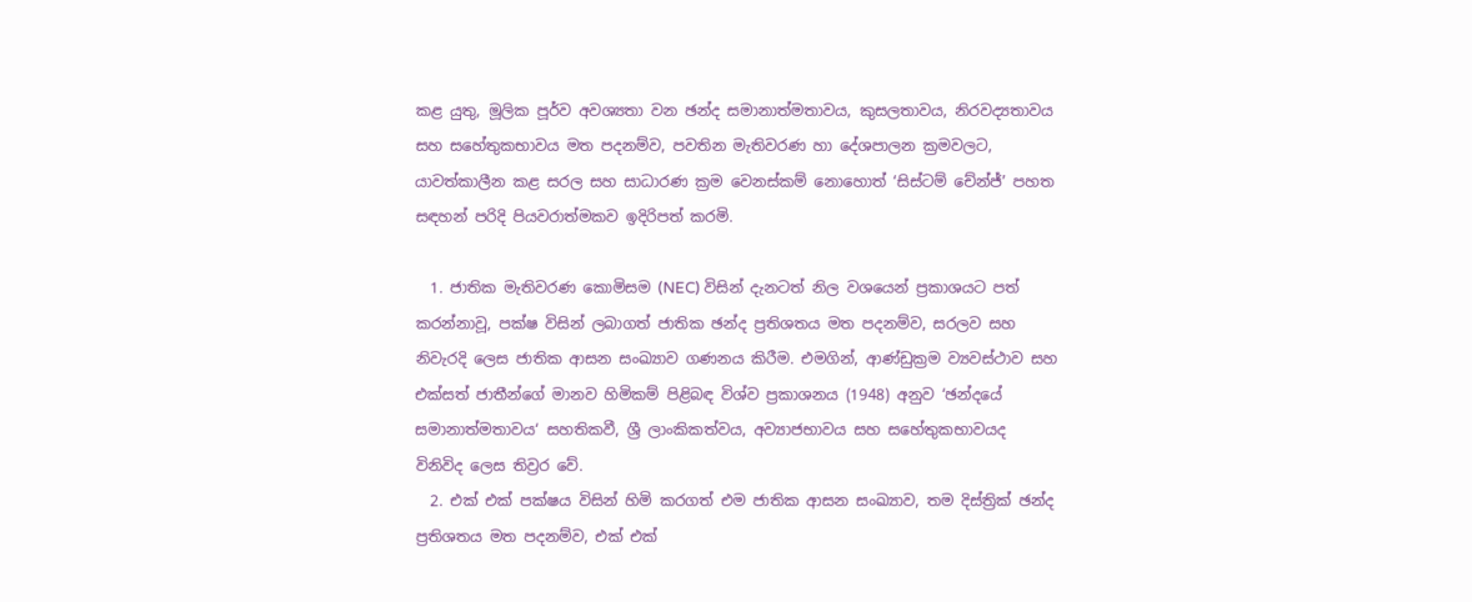කළ යුතු, මූලික පූර්ව අවශ්‍යතා වන ඡන්ද සමානාත්මතාවය, කුසලතාවය, නිරවද්‍යතාවය සහ සහේතුකභාවය මත පදනම්ව, පවතින මැතිවරණ හා දේශපාලන ක්‍රමවලට, යාවත්කාලීන කළ සරල සහ සාධාරණ ක්‍රම වෙනස්කම් නොහොත් ‘සිස්ටම් චේන්ජ්’ පහත සඳහන් පරිදි පියවරාත්මකව ඉදිරිපත් කරමි.

  1. ජාතික මැතිවරණ කොමිසම (NEC) විසින් දැනටත් නිල වශයෙන් ප්‍රකාශයට පත් කරන්නාවූ, පක්ෂ විසින් ලබාගත් ජාතික ඡන්ද ප්‍රතිශතය මත පදනම්ව, සරලව සහ නිවැරදි ලෙස ජාතික ආසන සංඛ්‍යාව ගණනය කිරීම. එමගින්, ආණ්ඩුක්‍රම ව්‍යවස්ථාව සහ එක්සත් ජාතීන්ගේ මානව හිමිකම් පිළිබඳ විශ්ව ප්‍රකාශනය (1948) අනුව ‘ඡන්දයේ සමානාත්මතාවය‘ සහතිකවී, ශ්‍රී ලාංකිකත්වය, අව්‍යාජභාවය සහ සහේතුකභාවයද විනිවිද ලෙස තිව්‍රර වේ.
  2. එක් එක් පක්ෂය විසින් හිමි කරගත් එම ජාතික ආසන සංඛ්‍යාව, තම දිස්ත්‍රික් ඡන්ද ප්‍රතිශතය මත පදනම්ව, එක් එක්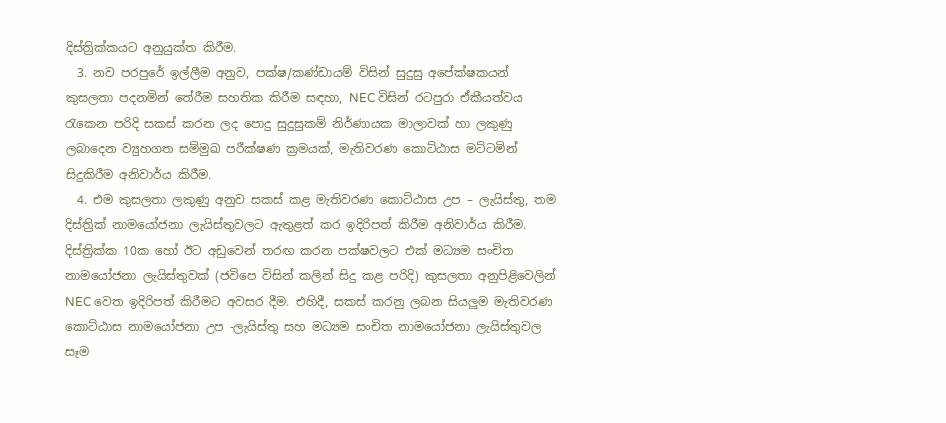දිස්ත්‍රික්කයට අනුයුක්ත කිරීම.
  3. නව පරපුරේ ඉල්ලීම අනුව, පක්ෂ/කණ්ඩායම් විසින් සුදුසු අපේක්ෂකයන් කුසලතා පදනමින් තේරීම සහතික කිරීම සඳහා, NEC විසින් රටපුරා ඒකීයත්වය රැකෙන පරිදි සකස් කරන ලද පොදු සුදුසුකම් නිර්ණායක මාලාවක් හා ලකුණු ලබාදෙන ව්‍යුහගත සම්මුඛ පරීක්ෂණ ක්‍රමයක්, මැතිවරණ කොට්ඨාස මට්ටමින් සිදුකිරීම අනිවාර්ය කිරීම.
  4. එම කුසලතා ලකුණු අනුව සකස් කළ මැතිවරණ කොට්ඨාස උප – ලැයිස්තු, තම දිස්ත්‍රික් නාමයෝජනා ලැයිස්තුවලට ඇතුළත් කර ඉදිරිපත් කිරීම අනිවාර්ය කිරීම. දිස්ත්‍රික්ක 10ක හෝ ඊට අඩුවෙන් තරඟ කරන පක්ෂවලට එක් මධ්‍යම සංචිත නාමයෝජනා ලැයිස්තුවක් (ජවිපෙ විසින් කලින් සිදු කළ පරිදි) කුසලතා අනුපිළිවෙලින් NEC වෙත ඉදිරිපත් කිරීමට අවසර දීම. එහිදී, සකස් කරනු ලබන සියලුම මැතිවරණ කොට්ඨාස නාමයෝජනා උප -ලැයිස්තු සහ මධ්‍යම සංචිත නාමයෝජනා ලැයිස්තුවල සෑම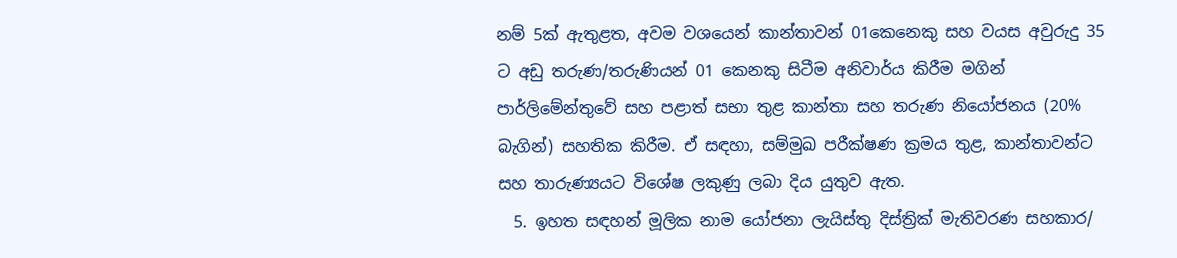නම් 5ක් ඇතුළත, අවම වශයෙන් කාන්තාවන් 01කෙනෙකු සහ වයස අවුරුදු 35 ට අඩු තරුණ/තරුණියන් 01 කෙනකු සිටීම අනිවාර්ය කිරීම මගින් පාර්ලිමේන්තුවේ සහ පළාත් සභා තුළ කාන්තා සහ තරුණ නියෝජනය (20% බැගින්) සහතික කිරීම. ඒ සඳහා, සම්මුඛ පරීක්ෂණ ක්‍රමය තුළ, කාන්තාවන්ට සහ තාරුණ්‍යයට විශේෂ ලකුණු ලබා දිය යුතුව ඇත.
  5. ඉහත සඳහන් මූලික නාම යෝජනා ලැයිස්තු දිස්ත්‍රික් මැතිවරණ සහකාර/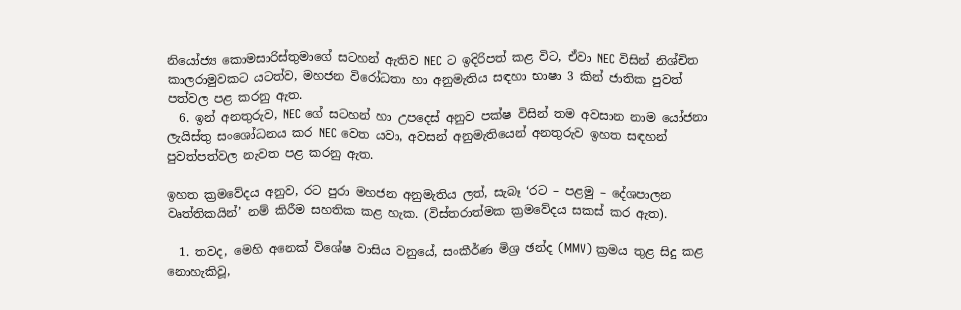නියෝජ්‍ය කොමසාරිස්තුමාගේ සටහන් ඇතිව NEC ට ඉදිරිපත් කළ විට, ඒවා NEC විසින් නිශ්චිත කාලරාමුවකට යටත්ව, මහජන විරෝධතා හා අනුමැතිය සඳහා භාෂා 3 කින් ජාතික පුවත් පත්වල පළ කරනු ඇත.
  6. ඉන් අනතුරුව, NEC ගේ සටහන් හා උපදෙස් අනුව පක්ෂ විසින් තම අවසාන නාම යෝජනා ලැයිස්තු සංශෝධනය කර NEC වෙත යවා, අවසන් අනුමැතියෙන් අනතුරුව ඉහත සඳහන් පුවත්පත්වල නැවත පළ කරනු ඇත.

ඉහත ක්‍රමවේදය අනුව, රට පුරා මහජන අනුමැතිය ලත්, සැබෑ ‘රට – පළමු – දේශපාලන වෘත්තිකයින්’ නම් කිරීම සහතික කළ හැක. (විස්තරාත්මක ක්‍රමවේදය සකස් කර ඇත).

  1. තවද, මෙහි අනෙක් විශේෂ වාසිය වනුයේ, සංකීර්ණ මිශ්‍ර ඡන්ද (MMV) ක්‍රමය තුළ සිදු කළ නොහැකිවූ,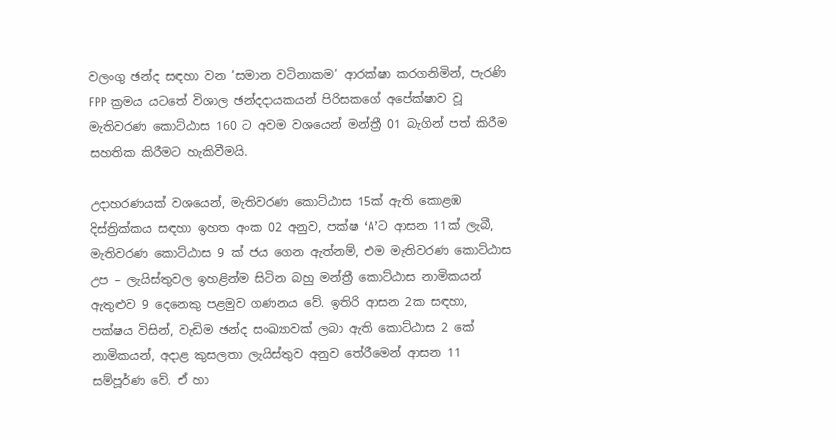වලංගු ඡන්ද සඳහා වන ‘සමාන වටිනාකම’ ආරක්ෂා කරගනිමින්, පැරණි FPP ක්‍රමය යටතේ විශාල ඡන්දදායකයන් පිරිසකගේ අපේක්ෂාව වූ මැතිවරණ කොට්ඨාස 160 ට අවම වශයෙන් මන්ත්‍රී 01 බැගින් පත් කිරීම සහතික කිරීමට හැකිවීමයි.

උදාහරණයක් වශයෙන්, මැතිවරණ කොට්ඨාස 15ක් ඇති කොළඹ දිස්ත්‍රික්කය සඳහා ඉහත අංක 02 අනුව, පක්ෂ ‘A’ට ආසන 11ක් ලැබී, මැතිවරණ කොට්ඨාස 9 ක් ජය ගෙන ඇත්නම්, එම මැතිවරණ කොට්ඨාස උප – ලැයිස්තුවල ඉහළින්ම සිටින බහු මන්ත්‍රී කොට්ඨාස නාමිකයන් ඇතුළුව 9 දෙනෙකු පළමුව ගණනය වේ. ඉතිරි ආසන 2ක සඳහා, පක්ෂය විසින්, වැඩිම ඡන්ද සංඛ්‍යාවක් ලබා ඇති කොට්ඨාස 2 කේ නාමිකයන්, අදාළ කුසලතා ලැයිස්තුව අනුව තේරීමෙන් ආසන 11 සම්පූර්ණ වේ. ඒ හා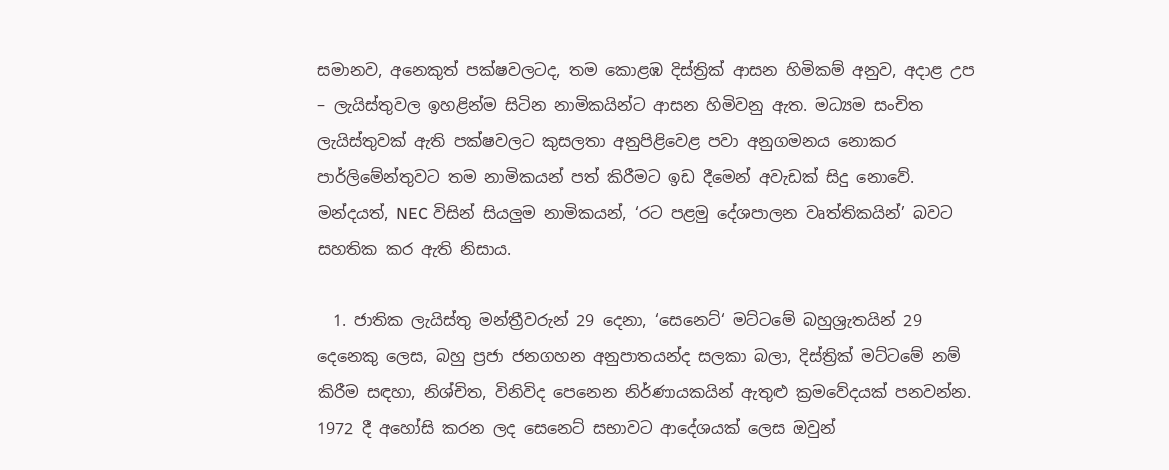සමානව, අනෙකුත් පක්ෂවලටද, තම කොළඹ දිස්ත්‍රික් ආසන හිමිකම් අනුව, අදාළ උප – ලැයිස්තුවල ඉහළින්ම සිටින නාමිකයින්ට ආසන හිමිවනු ඇත. මධ්‍යම සංචිත ලැයිස්තුවක් ඇති පක්ෂවලට කුසලතා අනුපිළිවෙළ පවා අනුගමනය නොකර පාර්ලිමේන්තුවට තම නාමිකයන් පත් කිරීමට ඉඩ දීමෙන් අවැඩක් සිදු නොවේ. මන්දයත්, NEC විසින් සියලුම නාමිකයන්, ‘රට පළමු දේශපාලන වෘත්තිකයින්’ බවට සහතික කර ඇති නිසාය.

  1. ජාතික ලැයිස්තු මන්ත්‍රීවරුන් 29 දෙනා, ‘සෙනෙට්‘ මට්ටමේ බහුශ්‍රැතයින් 29 දෙනෙකු ලෙස, බහු ප්‍රජා ජනගහන අනුපාතයන්ද සලකා බලා, දිස්ත්‍රික් මට්ටමේ නම් කිරීම සඳහා, නිශ්චිත, විනිවිද පෙනෙන නිර්ණායකයින් ඇතුළු ක්‍රමවේදයක් පනවන්න. 1972 දී අහෝසි කරන ලද සෙනෙට් සභාවට ආදේශයක් ලෙස ඔවුන්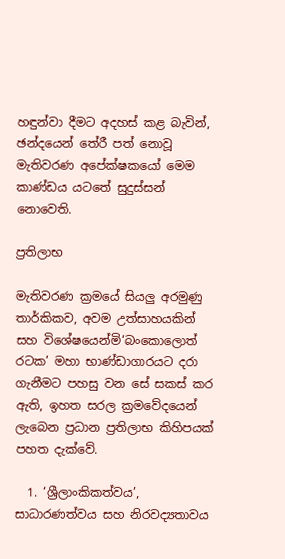හඳුන්වා දීමට අදහස් කළ බැවින්, ඡන්දයෙන් තේරී පත් නොවූ මැතිවරණ අපේක්ෂකයෝ මෙම කාණ්ඩය යටතේ සුදුස්සන් නොවෙති.

ප්‍රතිලාභ

මැතිවරණ ක්‍රමයේ සියලු අරමුණු තාර්කිකව, අවම උත්සාහයකින් සහ විශේෂයෙන්මි‘බංකොලොත් රටක’ මහා භාණ්ඩාගාරයට දරා ගැනීමට පහසු වන සේ සකස් කර ඇති, ඉහත සරල ක්‍රමවේදයෙන් ලැබෙන ප්‍රධාන ප්‍රතිලාභ කිහිපයක් පහත දැක්වේ.

  1. ‘ශ්‍රීලාංකිකත්වය’, සාධාරණත්වය සහ නිරවද්‍යතාවය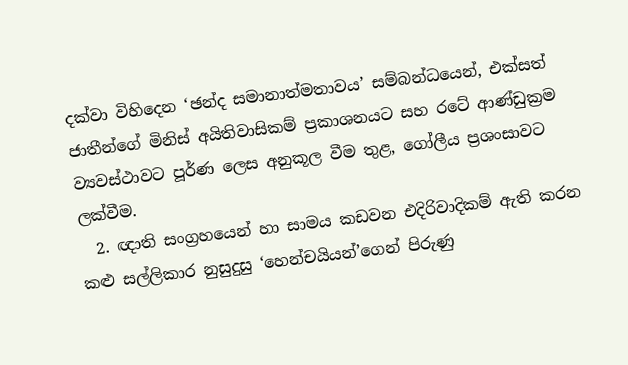දක්වා විහිදෙන ‘ඡන්ද සමානාත්මතාවය’ සම්බන්ධයෙන්, එක්සත් ජාතීන්ගේ මිනිස් අයිතිවාසිකම් ප්‍රකාශනයට සහ රටේ ආණ්ඩුක්‍රම ව්‍යවස්ථාවට පූර්ණ ලෙස අනුකූල වීම තුළ, ගෝලීය ප්‍රශංසාවට ලක්වීම.
  2. ඥාති සංග්‍රහයෙන් හා සාමය කඩවන එදිරිවාදිකම් ඇති කරන කළු සල්ලිකාර නුසුදුසු ‘හෙන්චයියන්’ගෙන් පිරුණු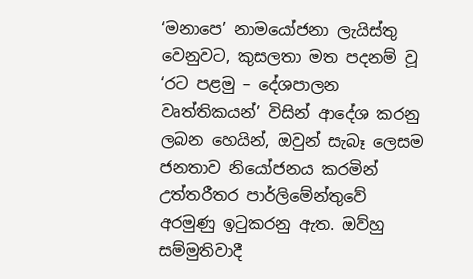‘මනාපෙ’ නාමයෝජනා ලැයිස්තු වෙනුවට, කුසලතා මත පදනම් වූ ‘රට පළමු – දේශපාලන වෘත්තිකයන්’ විසින් ආදේශ කරනු ලබන හෙයින්, ඔවුන් සැබෑ ලෙසම ජනතාව නියෝජනය කරමින් උත්තරීතර පාර්ලිමේන්තුවේ අරමුණු ඉටුකරනු ඇත. ඔව්හු සම්මුතිවාදී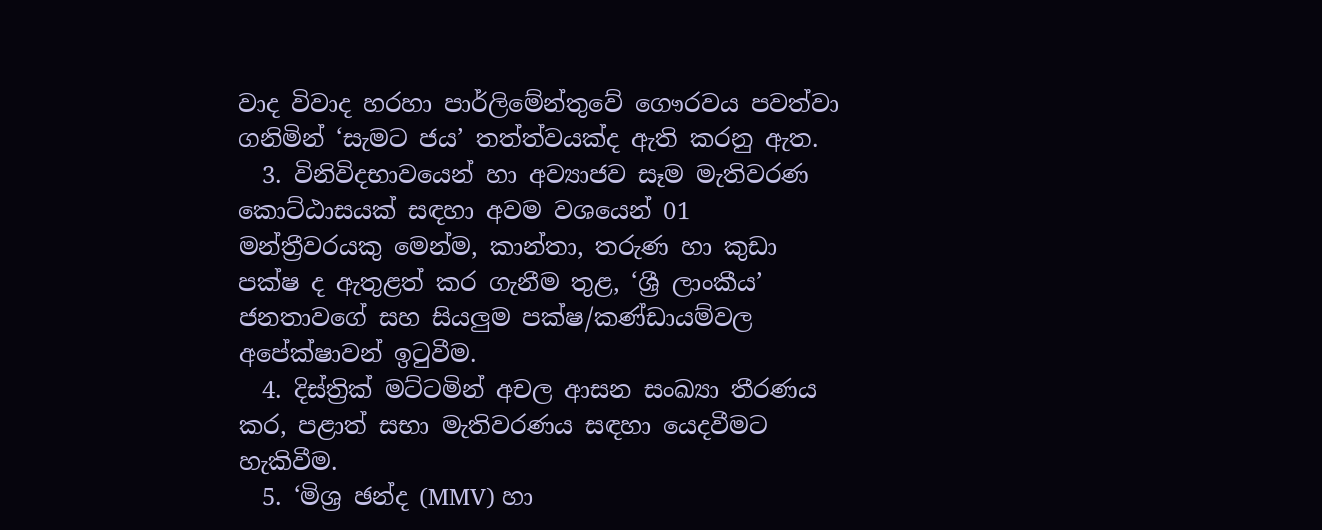වාද විවාද හරහා පාර්ලිමේන්තුවේ ගෞරවය පවත්වා ගනිමින් ‘සැමට ජය’ තත්ත්වයක්ද ඇති කරනු ඇත.
  3. විනිවිදභාවයෙන් හා අව්‍යාජව සෑම මැතිවරණ කොට්ඨාසයක් සඳහා අවම වශයෙන් 01 මන්ත්‍රීවරයකු මෙන්ම, කාන්තා, තරුණ හා කුඩා පක්ෂ ද ඇතුළත් කර ගැනීම තුළ, ‘ශ්‍රී ලාංකීය’ ජනතාවගේ සහ සියලුම පක්ෂ/කණ්ඩායම්වල අපේක්ෂාවන් ඉටුවීම.
  4. දිස්ත්‍රික් මට්ටමින් අචල ආසන සංඛ්‍යා තීරණය කර, පළාත් සභා මැතිවරණය සඳහා යෙදවීමට හැකිවීම.
  5. ‘මිශ්‍ර ඡන්ද (MMV) හා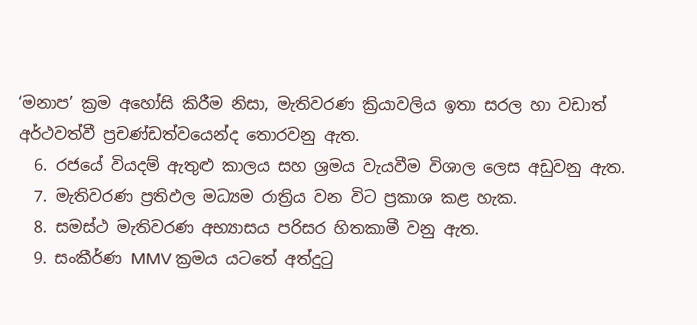‘මනාප’ ක්‍රම අහෝසි කිරීම නිසා, මැතිවරණ ක්‍රියාවලිය ඉතා සරල හා වඩාත් අර්ථවත්වී ප්‍රචණ්ඩත්වයෙන්ද තොරවනු ඇත.
  6. රජයේ වියදම් ඇතුළු කාලය සහ ශ්‍රමය වැයවීම විශාල ලෙස අඩුවනු ඇත.
  7. මැතිවරණ ප්‍රතිඵල මධ්‍යම රාත්‍රිය වන විට ප්‍රකාශ කළ හැක.
  8. සමස්ථ මැතිවරණ අභ්‍යාසය පරිසර හිතකාමී වනු ඇත.
  9. සංකීර්ණ MMV ක්‍රමය යටතේ අත්දුටු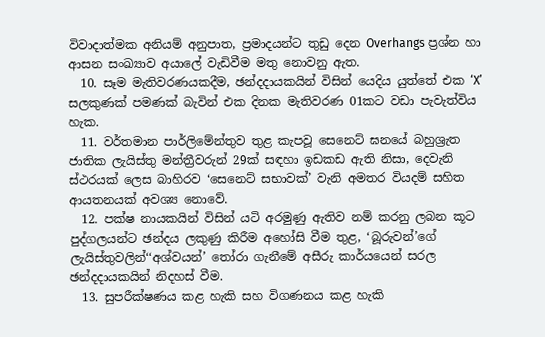විවාදාත්මක අනියම් අනුපාත, ප්‍රමාදයන්ට තුඩු දෙන Overhangs ප්‍රශ්න හා ආසන සංඛ්‍යාව අයාලේ වැඩිවීම මතු නොවනු ඇත.
  10. සෑම මැතිවරණයකදීම, ඡන්දදායකයින් විසින් යෙදිය යුත්තේ එක ‘X’ සලකුණක් පමණක් බැවින් එක දිනක මැතිවරණ 01කට වඩා පැවැත්විය හැක.
  11. වර්තමාන පාර්ලිමේන්තුව තුළ කැපවූ සෙනෙට් ඝනයේ බහුශ්‍රැත ජාතික ලැයිස්තු මන්ත්‍රීවරුන් 29ක් සඳහා ඉඩකඩ ඇති නිසා, දෙවැනි ස්ථරයක් ලෙස බාහිරව ‘සෙනෙට් සභාවක්’ වැනි අමතර වියදම් සහිත ආයතනයක් අවශ්‍ය නොවේ.
  12. පක්ෂ නායකයින් විසින් යටි අරමුණු ඇතිව නම් කරනු ලබන කූට පුද්ගලයන්ට ඡන්දය ලකුණු කිරීම අහෝසි වීම තුළ, ‘බූරුවන්’ගේ ලැයිස්තුවලින්‘‘අශ්වයන්’ තෝරා ගැනීමේ අසීරු කාර්යයෙන් සරල ඡන්දදායකයින් නිදහස් වීම.
  13. සුපරීක්ෂණය කළ හැකි සහ විගණනය කළ හැකි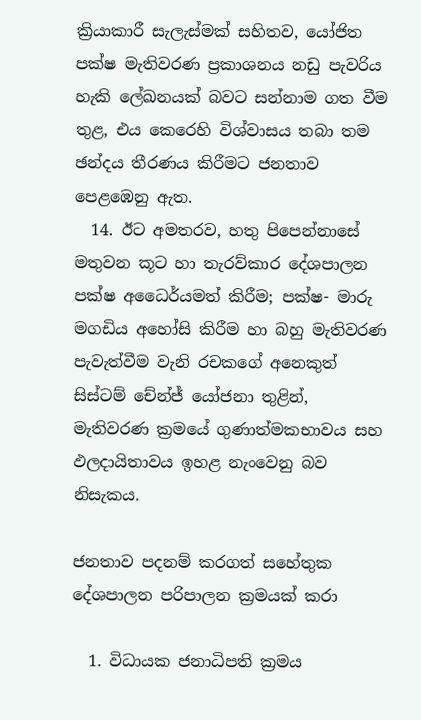ක්‍රියාකාරී සැලැස්මක් සහිතව, යෝජිත පක්ෂ මැතිවරණ ප්‍රකාශනය නඩු පැවරිය හැකි ලේඛනයක් බවට සන්නාම ගත වීම තුළ, එය කෙරෙහි විශ්වාසය තබා තම ඡන්දය තීරණය කිරීමට ජනතාව පෙළඹෙනු ඇත.
  14. ඊට අමතරව, හතු පිපෙන්නාසේ මතුවන කූට හා තැරව්කාර දේශපාලන පක්ෂ අධෛර්යමත් කිරීම; පක්ෂ- මාරු මගඩිය අහෝසි කිරීම හා බහු මැතිවරණ පැවැත්වීම වැනි රචකගේ අනෙකුත් සිස්ටම් චේන්ජ් යෝජනා තුළින්, මැතිවරණ ක්‍රමයේ ගුණාත්මකභාවය සහ ඵලදායිතාවය ඉහළ නැංවෙනු බව නිසැකය.

ජනතාව පදනම් කරගත් සහේතුක දේශපාලන පරිපාලන ක්‍රමයක් කරා

  1. විධායක ජනාධිපති ක්‍රමය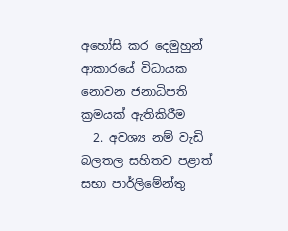අහෝසි කර දෙමුහුන් ආකාරයේ විධායක නොවන ජනාධිපති ක්‍රමයක් ඇතිකිරීම
  2. අවශ්‍ය නම් වැඩි බලතල සහිතව පළාත් සභා පාර්ලිමේන්තු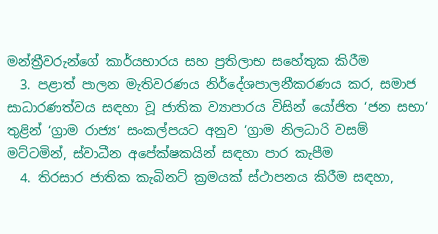මන්ත්‍රීවරුන්ගේ කාර්යභාරය සහ ප්‍රතිලාභ සහේතුක කිරීම
  3. පළාත් පාලන මැතිවරණය නිර්දේශපාලනීකරණය කර, සමාජ සාධාරණත්වය සඳහා වූ ජාතික ව්‍යාපාරය විසින් යෝජිත ‘ජන සභා‘ තුළින් ‘ග්‍රාම රාජ්‍ය‘ සංකල්පයට අනුව ‘ග්‍රාම නිලධාරි වසම් මට්ටමින්, ස්වාධීන අපේක්ෂකයින් සඳහා පාර කැපීම
  4. තිරසාර ජාතික කැබිනට් ක්‍රමයක් ස්ථාපනය කිරීම සඳහා,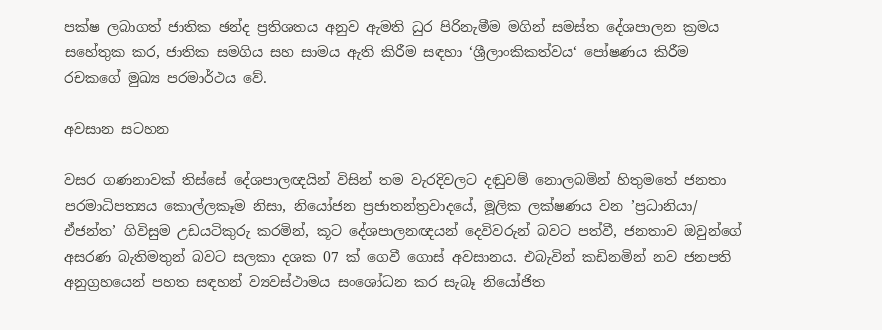පක්ෂ ලබාගත් ජාතික ඡන්ද ප්‍රතිශතය අනුව ඇමති ධුර පිරිනැමීම මගින් සමස්ත දේශපාලන ක්‍රමය සහේතුක කර, ජාතික සමගිය සහ සාමය ඇති කිරීම සඳහා ‘ශ්‍රීලාංකිකත්වය‘ පෝෂණය කිරීම රචකගේ මුඛ්‍ය පරමාර්ථය වේ.

අවසාන සටහන

වසර ගණනාවක් තිස්සේ දේශපාලඥයින් විසින් තම වැරදිවලට දඬුවම් නොලබමින් හිතුමතේ ජනතා පරමාධිපත්‍යය කොල්ලකෑම නිසා, නියෝජන ප්‍රජාතන්ත්‍රවාදයේ, මූලික ලක්ෂණය වන ’ප්‍රධානියා/ ඒජන්ත’ ගිවිසුම උඩයටිකුරු කරමින්, කූට දේශපාලනඥයන් දෙවිවරුන් බවට පත්වී, ජනතාව ඔවුන්ගේ අසරණ බැතිමතුන් බවට සලකා දශක 07 ක් ගෙවී ගොස් අවසානය. එබැවින් කඩිනමින් නව ජනපති අනුග්‍රහයෙන් පහත සඳහන් ව්‍යවස්ථාමය සංශෝධන කර සැබෑ නියෝජිත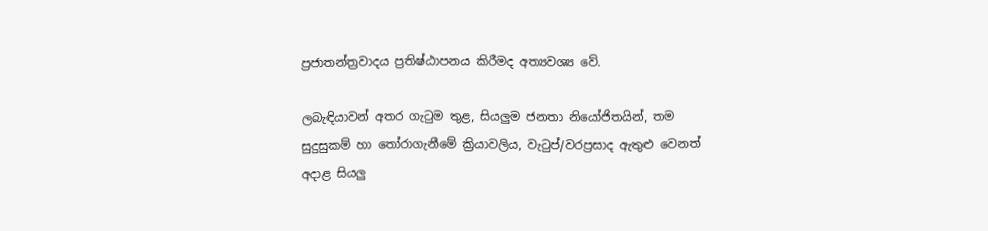ප්‍රජාතන්ත්‍රවාදය ප්‍රතිෂ්ඨාපනය කිරීමද අත්‍යවශ්‍ය වේ.

ලබැඳියාවන් අතර ගැටුම තුළ, සියලුම ජනතා නියෝජිතයින්, තම සුදුසුකම් හා තෝරාගැනීමේ ක්‍රියාවලිය, වැටුප්/වරප්‍රසාද ඇතුළු වෙනත් අදාළ සියලු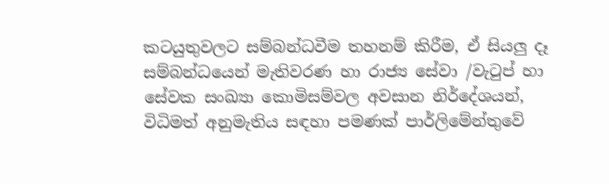කටයුතුවලට සම්බන්ධවීම තහනම් කිරීම, ඒ සියලු දෑ සම්බන්ධයෙන් මැතිවරණ හා රාජ්‍ය සේවා /වැටුප් හා සේවක සංඛ්‍යා කොමිසම්වල අවසාන නිර්දේශයන්, විධිමත් අනුමැතිය සඳහා පමණක් පාර්ලිමේන්තුවේ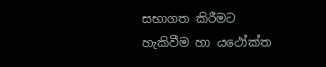සභාගත කිරීමට හැකිවීම හා යථෝක්ත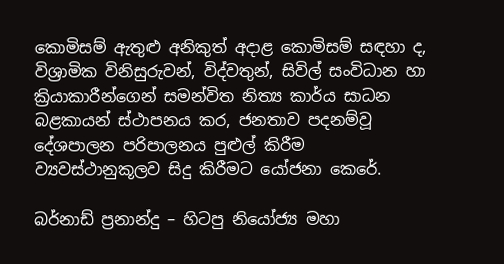කොමිසම් ඇතුළු අනිකුත් අදාළ කොමිසම් සඳහා ද, විශ්‍රාමික විනිසුරුවන්, විද්වතුන්, සිවිල් සංවිධාන හා ක්‍රියාකාරීන්ගෙන් සමන්විත නිත්‍ය කාර්ය සාධන බළකායන් ස්ථාපනය කර, ජනතාව පදනම්වූ දේශපාලන පරිපාලනය පුළුල් කිරීම ව්‍යවස්ථානුකූලව සිදු කිරීමට යෝජනා කෙරේ.

බර්නාඩ් ප්‍රනාන්දු – හිටපු නියෝජ්‍ය මහා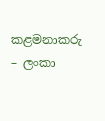කළමනාකරු – ලංකා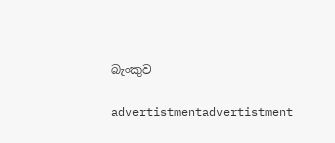බැංකුව

advertistmentadvertistment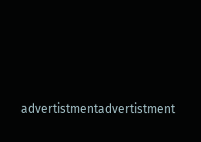advertistmentadvertistment